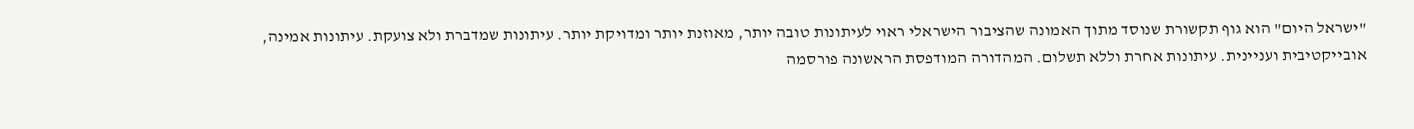"ישראל היום" הוא גוף תקשורת שנוסד מתוך האמונה שהציבור הישראלי ראוי לעיתונות טובה יותר, מאוזנת יותר ומדויקת יותר. עיתונות שמדברת ולא צועקת. עיתונות אמינה, אובייקטיבית ועניינית. עיתונות אחרת וללא תשלום. המהדורה המודפסת הראשונה פורסמה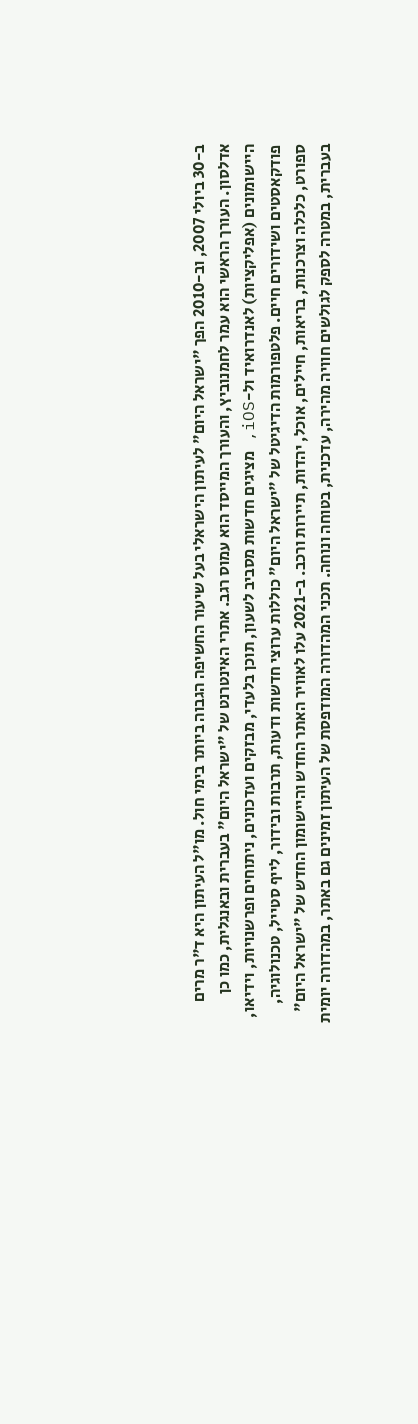ב-30 ביולי 2007, וב-2010 הפך "ישראל היום" לעיתון הישראלי בעל שיעור החשיפה הגבוה ביותר בימי חול. מו"ל העיתון היא ד"ר מרים אדלסון. העורך הראשי הוא עמר לחמנוביץ, והעורך המייסד הוא עמוס רגב. אתרי האינטרנט של "ישראל היום" בעברית ובאנגלית, כמו כן היישומונים (אפליקציות) לאנדרואיד ול-iOS, מציגים חדשות מסביב לשעון, תוכן בלעדי, מבזקים ועדכונים, ניתוחים ופרשנויות, וידיאו, פודקאסטים ושידורים חיים. פלטפורמות הדיגיטל של "ישראל היום" כוללות ערוצי חדשות ודעות, תרבות ובידור, לייף סטייל, טכנולוגיה, ספורט, כלכלה וצרכנות, בריאות, חיילים, אוכל, יהדות, תיירות ורכב. ב-2021 עלו לאוויר האתר החדש והיישומון החדש של "ישראל היום" בעברית, במטרה לספק לגולשים חוויה מהירה, עדכנית, בטוחה ונוחה. תכני המהדורה המודפסת של העיתון זמינים גם באתר, במהדורה יומית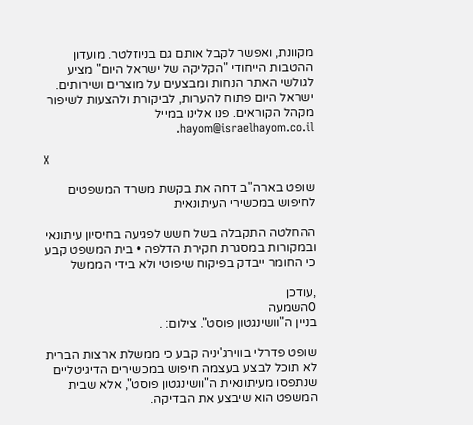מקוונת, ואפשר לקבל אותם גם בניוזלטר. מועדון ההטבות הייחודי "הקליקה של ישראל היום" מציע לגולשי האתר הנחות ומבצעים על מוצרים ושירותים. ישראל היום פתוח להערות, לביקורת ולהצעות לשיפור מקהל הקוראים. פנו אלינו במייל hayom@israelhayom.co.il.

X

שופט בארה"ב דחה את בקשת משרד המשפטים לחיפוש במכשירי העיתונאית

ההחלטה התקבלה בשל חשש לפגיעה בחיסיון עיתונאי ובמקורות במסגרת חקירת הדלפה • בית המשפט קבע כי החומר ייבדק בפיקוח שיפוטי ולא בידי הממשל

,עודכן
0השמעה
בניין ה"וושינגטון פוסט". צילום: .

שופט פדרלי בווירג'יניה קבע כי ממשלת ארצות הברית לא תוכל לבצע בעצמה חיפוש במכשירים הדיגיטליים שנתפסו מעיתונאית ה"וושינגטון פוסט", אלא שבית המשפט הוא שיבצע את הבדיקה.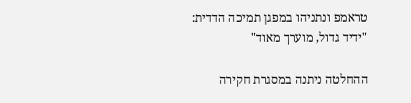טראמפ ונתניהו במפגן תמיכה הדדית: "ידיד גדול, מוערך מאוד"

ההחלטה ניתנה במסגרת חקירה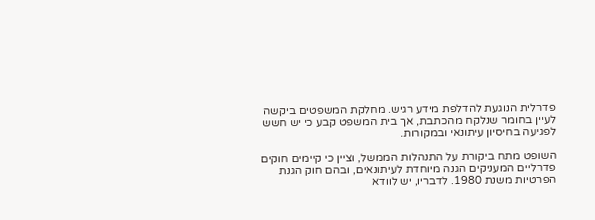פדרלית הנוגעת להדלפת מידע רגיש. מחלקת המשפטים ביקשה לעיין בחומר שנלקח מהכתבת, אך בית המשפט קבע כי יש חשש לפגיעה בחיסיון עיתונאי ובמקורות.

השופט מתח ביקורת על התנהלות הממשל, וציין כי קיימים חוקים פדרליים המעניקים הגנה מיוחדת לעיתונאים, ובהם חוק הגנת הפרטיות משנת 1980. לדבריו, יש לוודא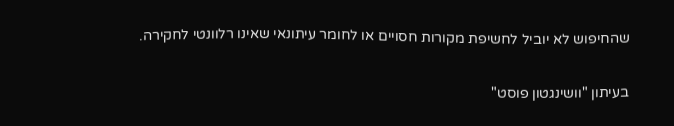שהחיפוש לא יוביל לחשיפת מקורות חסויים או לחומר עיתונאי שאינו רלוונטי לחקירה.

בעיתון "וושינגטון פוסט"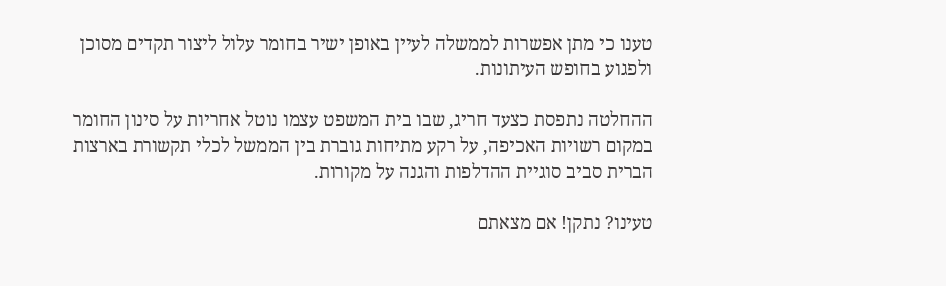טענו כי מתן אפשרות לממשלה לעיין באופן ישיר בחומר עלול ליצור תקדים מסוכן ולפגוע בחופש העיתונות.

ההחלטה נתפסת כצעד חריג, שבו בית המשפט עצמו נוטל אחריות על סינון החומר במקום רשויות האכיפה, על רקע מתיחות גוברת בין הממשל לכלי תקשורת בארצות הברית סביב סוגיית ההדלפות והגנה על מקורות.

טעינו? נתקן! אם מצאתם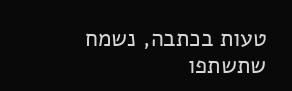טעות בכתבה, נשמח שתשתפו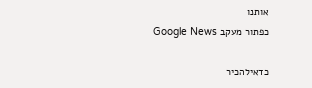אותנו
כפתור מעקב Google News

כדאילהכיר